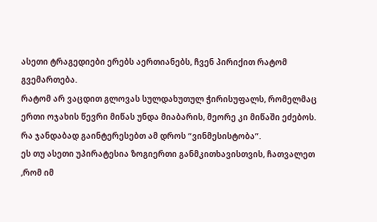ასეთი ტრაგედიები ერებს აერთიანებს, ჩვენ პირიქით რატომ გვემართება.
რატომ არ ვაცდით გლოვას სულდახუთულ ჭირისუფალს, რომელმაც ერთი ოჯახის წევრი მიწას უნდა მიაბარის, მეორე კი მიწაში ეძებოს.
რა ჯანდაბად გაინტერესებთ ამ დროს “ვინმესისტობა”.
ეს თუ ასეთი უპირატესია ზოგიერთი განმკითხავისთვის, ჩათვალეთ ,რომ იმ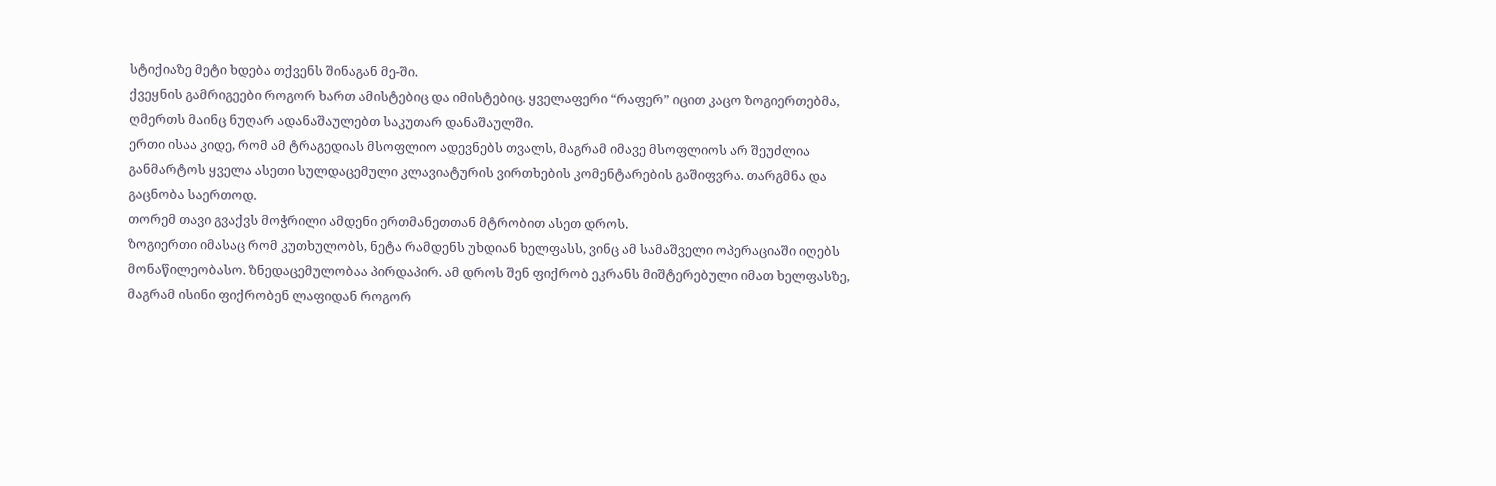სტიქიაზე მეტი ხდება თქვენს შინაგან მე-ში.
ქვეყნის გამრიგეები როგორ ხართ ამისტებიც და იმისტებიც. ყველაფერი “რაფერ” იცით კაცო ზოგიერთებმა, ღმერთს მაინც ნუღარ ადანაშაულებთ საკუთარ დანაშაულში.
ერთი ისაა კიდე, რომ ამ ტრაგედიას მსოფლიო ადევნებს თვალს, მაგრამ იმავე მსოფლიოს არ შეუძლია განმარტოს ყველა ასეთი სულდაცემული კლავიატურის ვირთხების კომენტარების გაშიფვრა. თარგმნა და გაცნობა საერთოდ.
თორემ თავი გვაქვს მოჭრილი ამდენი ერთმანეთთან მტრობით ასეთ დროს.
ზოგიერთი იმასაც რომ კუთხულობს, ნეტა რამდენს უხდიან ხელფასს, ვინც ამ სამაშველი ოპერაციაში იღებს მონაწილეობასო. ზნედაცემულობაა პირდაპირ. ამ დროს შენ ფიქრობ ეკრანს მიშტერებული იმათ ხელფასზე, მაგრამ ისინი ფიქრობენ ლაფიდან როგორ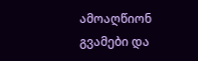ამოაღწიონ გვამები და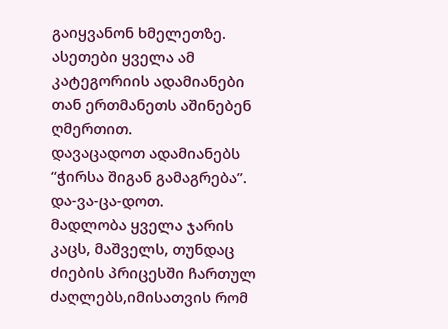გაიყვანონ ხმელეთზე. ასეთები ყველა ამ კატეგორიის ადამიანები თან ერთმანეთს აშინებენ ღმერთით.
დავაცადოთ ადამიანებს “ჭირსა შიგან გამაგრება”.
და-ვა-ცა-დოთ.
მადლობა ყველა ჯარის კაცს, მაშველს, თუნდაც ძიების პრიცესში ჩართულ ძაღლებს,იმისათვის რომ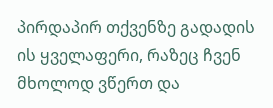პირდაპირ თქვენზე გადადის ის ყველაფერი, რაზეც ჩვენ მხოლოდ ვწერთ და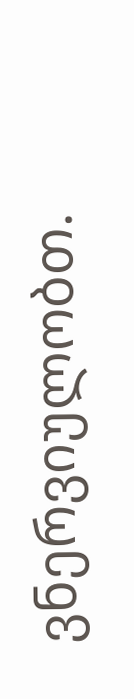ვნერვიულობთ.